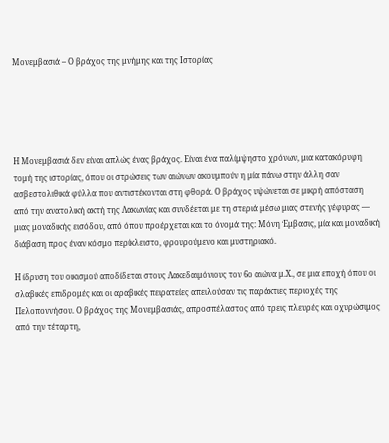Μονεμβασιά – Ο βράχος της μνήμης και της Ιστορίας





Η Μονεμβασιά δεν είναι απλώς ένας βράχος. Είναι ένα παλίμψηστο χρόνων, μια κατακόρυφη τομή της ιστορίας, όπου οι στρώσεις των αιώνων ακουμπούν η μία πάνω στην άλλη σαν ασβεστολιθικά φύλλα που αντιστέκονται στη φθορά. Ο βράχος υψώνεται σε μικρή απόσταση από την ανατολική ακτή της Λακωνίας και συνδέεται με τη στεριά μέσω μιας στενής γέφυρας — μιας μοναδικής εισόδου, από όπου προέρχεται και το όνομά της: Μόνη Έμβασις, μία και μοναδική διάβαση προς έναν κόσμο περίκλειστο, φρουρούμενο και μυστηριακό.

Η ίδρυση του οικισμού αποδίδεται στους Λακεδαιμόνιους τον 6ο αιώνα μ.Χ., σε μια εποχή όπου οι σλαβικές επιδρομές και οι αραβικές πειρατείες απειλούσαν τις παράκτιες περιοχές της Πελοποννήσου. Ο βράχος της Μονεμβασιάς, απροσπέλαστος από τρεις πλευρές και οχυρώσιμος από την τέταρτη,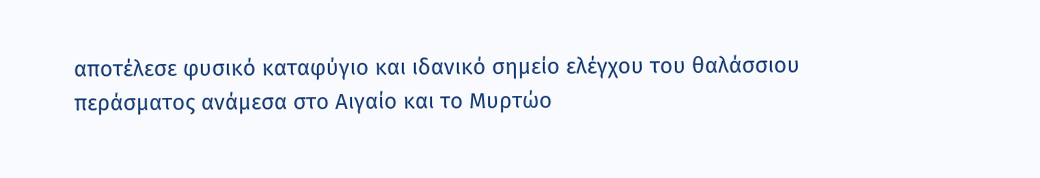αποτέλεσε φυσικό καταφύγιο και ιδανικό σημείο ελέγχου του θαλάσσιου περάσματος ανάμεσα στο Αιγαίο και το Μυρτώο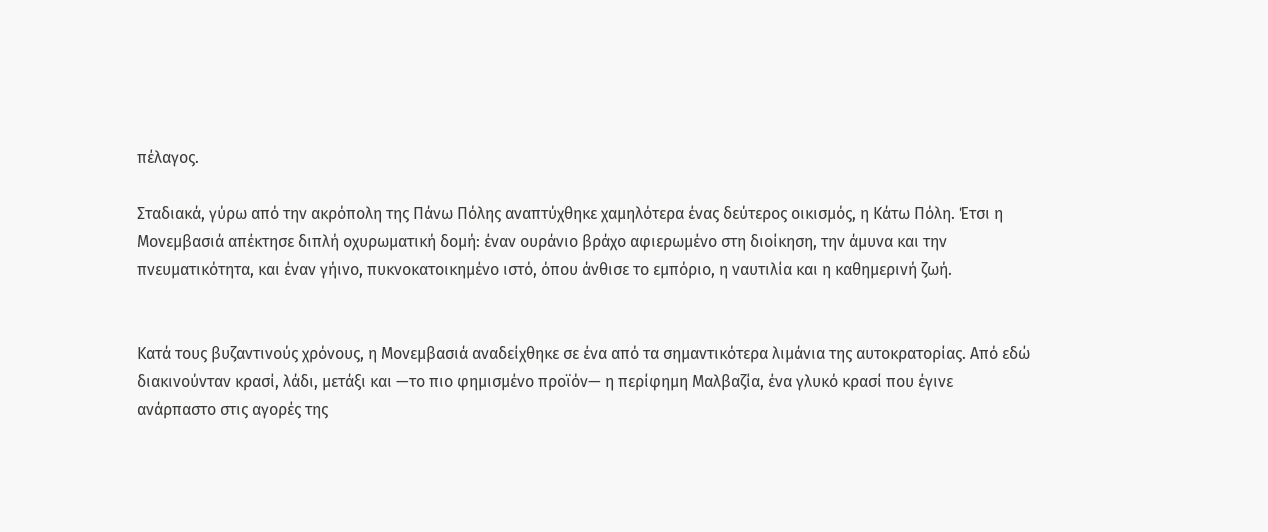πέλαγος.

Σταδιακά, γύρω από την ακρόπολη της Πάνω Πόλης αναπτύχθηκε χαμηλότερα ένας δεύτερος οικισμός, η Κάτω Πόλη. Έτσι η Μονεμβασιά απέκτησε διπλή οχυρωματική δομή: έναν ουράνιο βράχο αφιερωμένο στη διοίκηση, την άμυνα και την πνευματικότητα, και έναν γήινο, πυκνοκατοικημένο ιστό, όπου άνθισε το εμπόριο, η ναυτιλία και η καθημερινή ζωή.


Κατά τους βυζαντινούς χρόνους, η Μονεμβασιά αναδείχθηκε σε ένα από τα σημαντικότερα λιμάνια της αυτοκρατορίας. Από εδώ διακινούνταν κρασί, λάδι, μετάξι και —το πιο φημισμένο προϊόν— η περίφημη Μαλβαζία, ένα γλυκό κρασί που έγινε ανάρπαστο στις αγορές της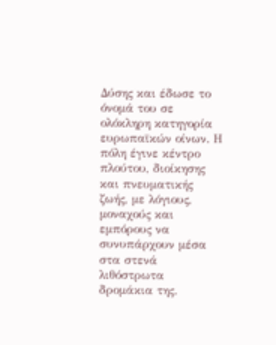Δύσης και έδωσε το όνομά του σε ολόκληρη κατηγορία ευρωπαϊκών οίνων. Η πόλη έγινε κέντρο πλούτου, διοίκησης και πνευματικής ζωής, με λόγιους, μοναχούς και εμπόρους να συνυπάρχουν μέσα στα στενά λιθόστρωτα δρομάκια της.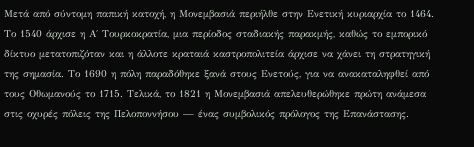Μετά από σύντομη παπική κατοχή, η Μονεμβασιά περιήλθε στην Ενετική κυριαρχία το 1464. Το 1540 άρχισε η Α΄ Τουρκοκρατία, μια περίοδος σταδιακής παρακμής, καθώς το εμπορικό δίκτυο μετατοπιζόταν και η άλλοτε κραταιά καστροπολιτεία άρχισε να χάνει τη στρατηγική της σημασία. Το 1690 η πόλη παραδόθηκε ξανά στους Ενετούς, για να ανακαταληφθεί από τους Οθωμανούς το 1715. Τελικά, το 1821 η Μονεμβασιά απελευθερώθηκε πρώτη ανάμεσα στις οχυρές πόλεις της Πελοποννήσου — ένας συμβολικός πρόλογος της Επανάστασης.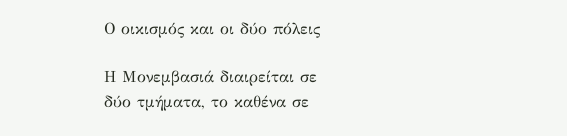Ο οικισμός και οι δύο πόλεις

Η Μονεμβασιά διαιρείται σε δύο τμήματα, το καθένα σε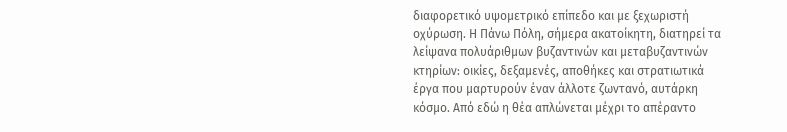διαφορετικό υψομετρικό επίπεδο και με ξεχωριστή οχύρωση. Η Πάνω Πόλη, σήμερα ακατοίκητη, διατηρεί τα λείψανα πολυάριθμων βυζαντινών και μεταβυζαντινών κτηρίων: οικίες, δεξαμενές, αποθήκες και στρατιωτικά έργα που μαρτυρούν έναν άλλοτε ζωντανό, αυτάρκη κόσμο. Από εδώ η θέα απλώνεται μέχρι το απέραντο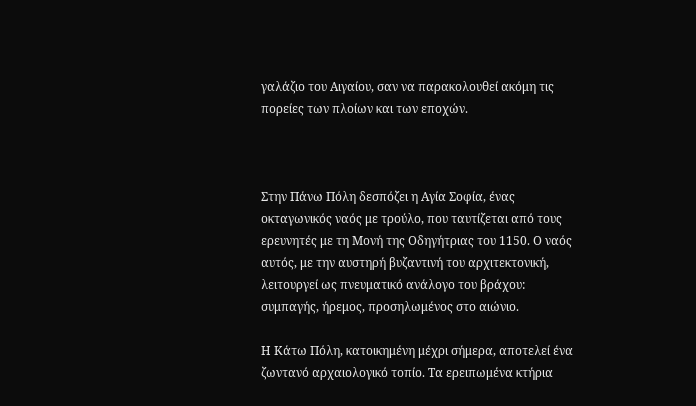γαλάζιο του Αιγαίου, σαν να παρακολουθεί ακόμη τις πορείες των πλοίων και των εποχών.



Στην Πάνω Πόλη δεσπόζει η Αγία Σοφία, ένας οκταγωνικός ναός με τρούλο, που ταυτίζεται από τους ερευνητές με τη Μονή της Οδηγήτριας του 1150. Ο ναός αυτός, με την αυστηρή βυζαντινή του αρχιτεκτονική, λειτουργεί ως πνευματικό ανάλογο του βράχου: συμπαγής, ήρεμος, προσηλωμένος στο αιώνιο.

Η Κάτω Πόλη, κατοικημένη μέχρι σήμερα, αποτελεί ένα ζωντανό αρχαιολογικό τοπίο. Τα ερειπωμένα κτήρια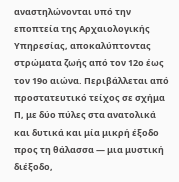αναστηλώνονται υπό την εποπτεία της Αρχαιολογικής Υπηρεσίας, αποκαλύπτοντας στρώματα ζωής από τον 12ο έως τον 19ο αιώνα. Περιβάλλεται από προστατευτικό τείχος σε σχήμα Π, με δύο πύλες στα ανατολικά και δυτικά και μία μικρή έξοδο προς τη θάλασσα — μια μυστική διέξοδο,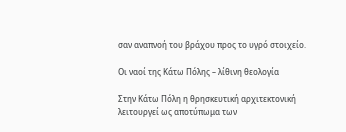σαν αναπνοή του βράχου προς το υγρό στοιχείο.

Οι ναοί της Κάτω Πόλης – λίθινη θεολογία

Στην Κάτω Πόλη η θρησκευτική αρχιτεκτονική λειτουργεί ως αποτύπωμα των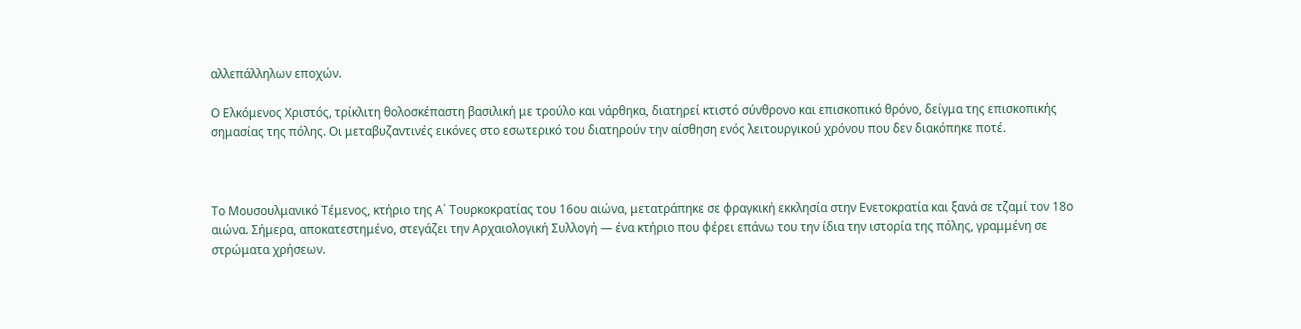αλλεπάλληλων εποχών.

Ο Ελκόμενος Χριστός, τρίκλιτη θολοσκέπαστη βασιλική με τρούλο και νάρθηκα, διατηρεί κτιστό σύνθρονο και επισκοπικό θρόνο, δείγμα της επισκοπικής σημασίας της πόλης. Οι μεταβυζαντινές εικόνες στο εσωτερικό του διατηρούν την αίσθηση ενός λειτουργικού χρόνου που δεν διακόπηκε ποτέ.



Το Μουσουλμανικό Τέμενος, κτήριο της Α΄ Τουρκοκρατίας του 16ου αιώνα, μετατράπηκε σε φραγκική εκκλησία στην Ενετοκρατία και ξανά σε τζαμί τον 18ο αιώνα. Σήμερα, αποκατεστημένο, στεγάζει την Αρχαιολογική Συλλογή — ένα κτήριο που φέρει επάνω του την ίδια την ιστορία της πόλης, γραμμένη σε στρώματα χρήσεων.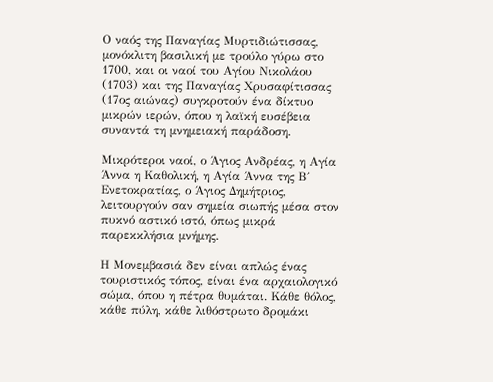Ο ναός της Παναγίας Μυρτιδιώτισσας, μονόκλιτη βασιλική με τρούλο γύρω στο 1700, και οι ναοί του Αγίου Νικολάου (1703) και της Παναγίας Χρυσαφίτισσας (17ος αιώνας) συγκροτούν ένα δίκτυο μικρών ιερών, όπου η λαϊκή ευσέβεια συναντά τη μνημειακή παράδοση.

Μικρότεροι ναοί, ο Άγιος Ανδρέας, η Αγία Άννα η Καθολική, η Αγία Άννα της Β΄ Ενετοκρατίας, ο Άγιος Δημήτριος, λειτουργούν σαν σημεία σιωπής μέσα στον πυκνό αστικό ιστό, όπως μικρά παρεκκλήσια μνήμης.

Η Μονεμβασιά δεν είναι απλώς ένας τουριστικός τόπος, είναι ένα αρχαιολογικό σώμα, όπου η πέτρα θυμάται. Κάθε θόλος, κάθε πύλη, κάθε λιθόστρωτο δρομάκι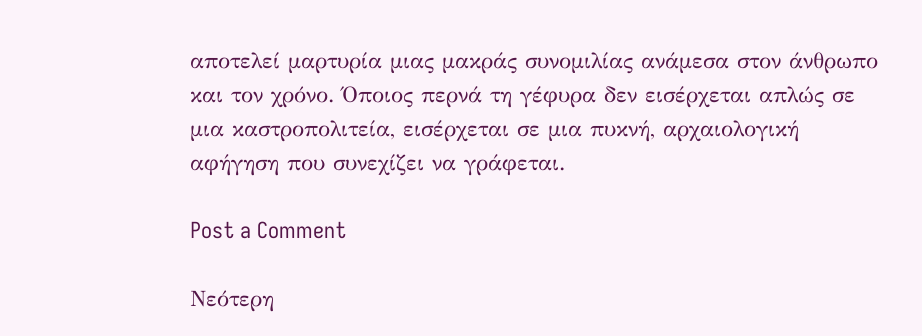αποτελεί μαρτυρία μιας μακράς συνομιλίας ανάμεσα στον άνθρωπο και τον χρόνο. Όποιος περνά τη γέφυρα δεν εισέρχεται απλώς σε μια καστροπολιτεία, εισέρχεται σε μια πυκνή, αρχαιολογική αφήγηση που συνεχίζει να γράφεται.

Post a Comment

Νεότερη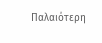Παλαιότερη